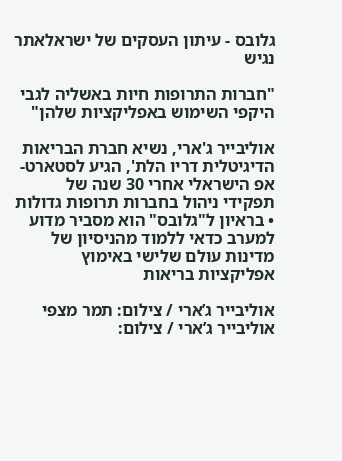גלובס - עיתון העסקים של ישראלאתר נגיש

"חברות התרופות חיות באשליה לגבי היקפי השימוש באפליקציות שלהן"

אוליבייר ג'ארי, נשיא חברת הבריאות הדיגיטלית דריו הלת', הגיע לסטארט-אפ הישראלי אחרי 30 שנה של תפקידי ניהול בחברות תרופות גדולות • בראיון ל"גלובס" הוא מסביר מדוע למערב כדאי ללמוד מהניסיון של מדינות עולם שלישי באימוץ אפליקציות בריאות

אוליבייר ג’ארי / צילום: תמר מצפי
אוליבייר ג’ארי / צילום: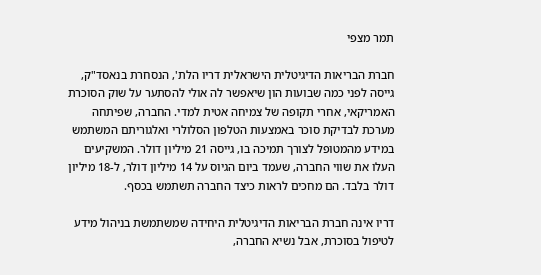תמר מצפי

חברת הבריאות הדיגיטלית הישראלית דריו הלת', הנסחרת בנאסד"ק, גייסה לפני כמה שבועות הון שיאפשר לה אולי להסתער על שוק הסוכרת האמריקאי, אחרי תקופה של צמיחה אטית למדי. החברה, שפיתחה מערכת לבדיקת סוכר באמצעות הטלפון הסלולרי ואלגוריתם המשתמש במידע מהמטופל לצורך תמיכה בו, גייסה 21 מיליון דולר. המשקיעים העלו את שווי החברה, שעמד ביום הגיוס על 14 מיליון דולר, ל-18 מיליון דולר בלבד. הם מחכים לראות כיצד החברה תשתמש בכסף.

דריו אינה חברת הבריאות הדיגיטלית היחידה שמשתמשת בניהול מידע לטיפול בסוכרת, אבל נשיא החברה,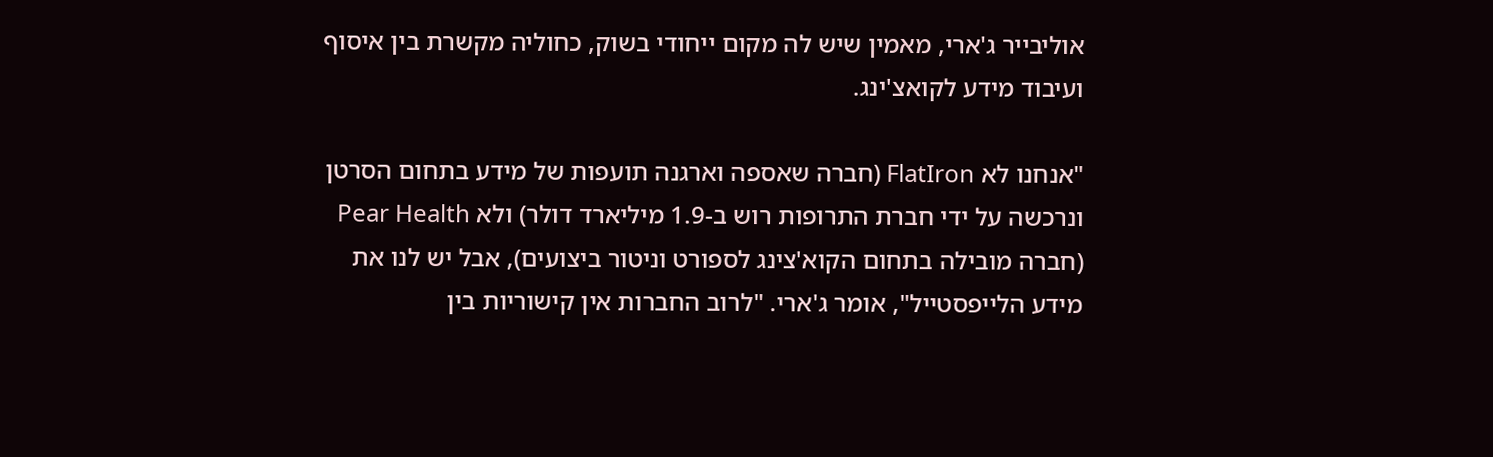אוליבייר ג'ארי, מאמין שיש לה מקום ייחודי בשוק, כחוליה מקשרת בין איסוף ועיבוד מידע לקואצ'ינג.

"אנחנו לא FlatIron (חברה שאספה וארגנה תועפות של מידע בתחום הסרטן ונרכשה על ידי חברת התרופות רוש ב-1.9 מיליארד דולר) ולא Pear Health (חברה מובילה בתחום הקוא'צינג לספורט וניטור ביצועים), אבל יש לנו את מידע הלייפסטייל", אומר ג'ארי. "לרוב החברות אין קישוריות בין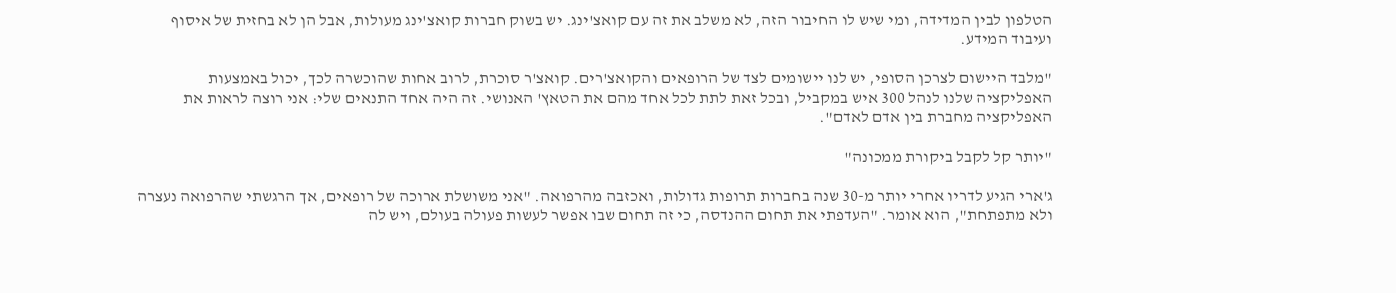הטלפון לבין המדידה, ומי שיש לו החיבור הזה, לא משלב את זה עם קואצ'ינג. יש בשוק חברות קואצ'ינג מעולות, אבל הן לא בחזית של איסוף ועיבוד המידע.

"מלבד היישום לצרכן הסופי, יש לנו יישומים לצד של הרופאים והקואצ'רים. קואצ'ר סוכרת, לרוב אחות שהוכשרה לכך, יכול באמצעות האפליקציה שלנו לנהל 300 איש במקביל, ובכל זאת לתת לכל אחד מהם את הטאץ' האנושי. זה היה אחד התנאים שלי: אני רוצה לראות את האפליקציה מחברת בין אדם לאדם".

"יותר קל לקבל ביקורת ממכונה"

ג'ארי הגיע לדריו אחרי יותר מ-30 שנה בחברות תרופות גדולות, ואכזבה מהרפואה. "אני משושלת ארוכה של רופאים, אך הרגשתי שהרפואה נעצרה ולא מתפתחת", הוא אומר. "העדפתי את תחום ההנדסה, כי זה תחום שבו אפשר לעשות פעולה בעולם, ויש לה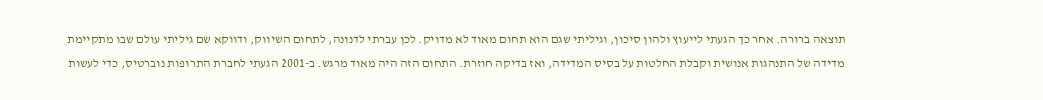תוצאה ברורה. אחר כך הגעתי לייעוץ ולהון סיכון, וגיליתי שגם הוא תחום מאוד לא מדויק. לכן עברתי לדנונה, לתחום השיווק, ודווקא שם גיליתי עולם שבו מתקיימת מדידה של התנהגות אנושית וקבלת החלטות על בסיס המדידה, ואז בדיקה חוזרת. התחום הזה היה מאוד מרגש. ב-2001 הגעתי לחברת התרופות נוברטיס, כדי לעשות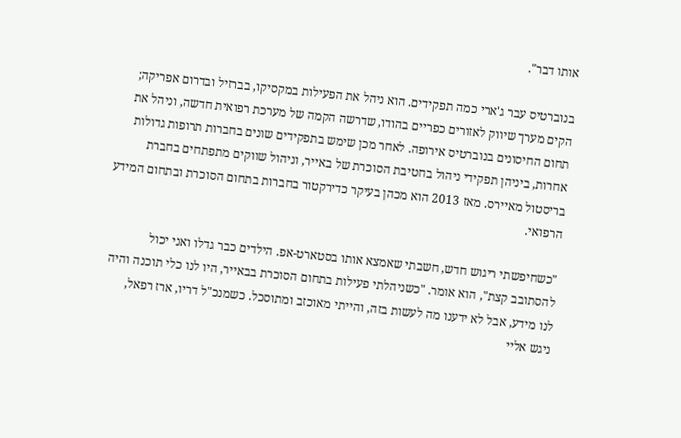אותו דבר".

בנוברטיס עבר ג'ארי כמה תפקידים. הוא ניהל את הפעילות במקסיקו, בברזיל ובדרום אפריקה; הקים מערך שיווק לאזורים כפריים בהודו, שדרשה הקמה של מערכת רפואית חדשה, וניהל את תחום החיסונים בנוברטיס אירופה. לאחר מכן שימש בתפקידים שונים בחברות תרופות גדולות אחרות, ביניהן תפקידי ניהול בחטיבת הסוכרת של באייר, וניהול שווקים מתפתחים בחברת בריסטול מאיירס. מאז 2013 הוא מכהן בעיקר כדירקטור בחברות בתחום הסוכרת ובתחום המידע הרפואי.

"כשחיפשתי ריגוש חדש, חשבתי שאמצא אותו בסטארט-אפ. הילדים כבר גדלו ואני יכול להסתובב קצת", הוא אומר. "כשניהלתי פעילות בתחום הסוכרת בבאייר, היו לנו כלי תוכנה והיה לנו מידע, אבל לא ידענו מה לעשות בזה, והייתי מאוכזב ומתוסכל. כשמנכ"ל דריו, ארז רפאל, ניגש אליי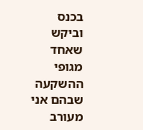בכנס וביקש שאחד מגופי ההשקעה שבהם אני מעורב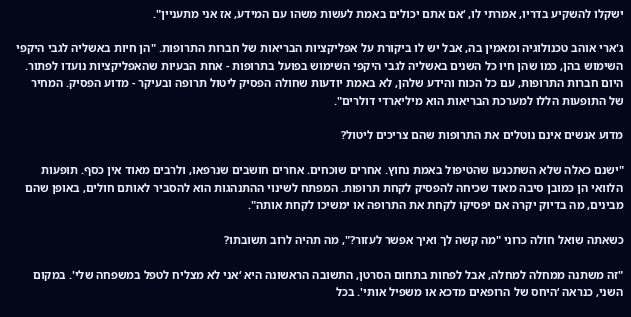ישקלו להשקיע בדריו, אמרתי לו, ‘אם אתם יכולים באמת לעשות משהו עם המידע, אז אני מתעניין".

ג'ארי אוהב טכנולוגיה ומאמין בה, אבל יש לו ביקורת על אפליקציות הבריאות של חברות התרופות. "הן חיות באשליה לגבי היקפי השימוש בהן, כמו שהן חיו כל השנים באשליה לגבי היקפי השימוש בפועל בתרופות - אחת הבעיות שהאפליקציות נועדו לפתור. היום חברות התרופות, עם כל הכוח והידע שלהן, לא באמת יודעות שחולה הפסיק ליטול תרופה ובעיקר - מדוע הפסיק. המחיר של התופעות הללו למערכת הבריאות הוא מיליארדי דולרים".

מדוע אנשים אינם נוטלים את התרופות שהם צריכים ליטול?

"ישנם כאלה שלא השתכנעו שהטיפול באמת נחוץ. אחרים שוכחים. אחרים חושבים שנרפאו, ולרבים מאוד אין כסף. תופעות הלוואי הן כמובן סיבה מאוד שכיחה להפסיק לקחת תרופות. המפתח לשינוי ההתנהגות הוא להסביר לאותם חולים, באופן שהם מבינים, מה בדיוק יקרה אם יפסיקו לקחת את התרופה או ימשיכו לקחת אותה".

כשאתה שואל חולה כרוני "מה קשה לך ואיך אפשר לעזור?", מה תהיה לרוב תשובתו?

"זה משתנה ממחלה למחלה, אבל לפחות בתחום הסרטן, התשובה הראשונה היא ‘אני לא מצליח לטפל במשפחה שלי'. במקום השני, כנראה ‘היחס של הרופאים מדכא או משפיל אותי'. בכל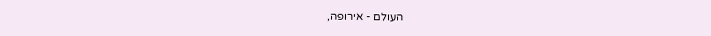העולם - אירופה,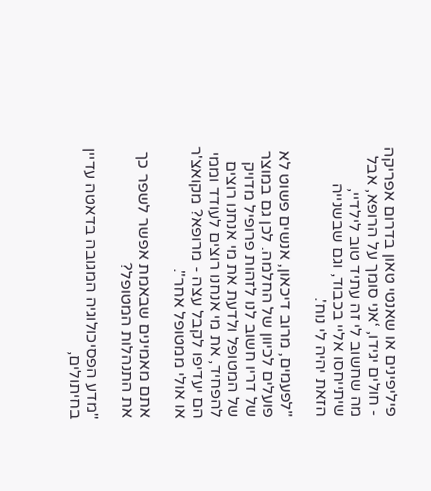פיליפינים או שאנטי טאון בדרום אפריקה - חולים יגידו, ‘אני סומך על הרופא, אבל מה שחשוב לי זה עתיד טוב לילדיי, שיתייחסו אליי בכבוד, וגם שבשנייה הזאת יהיה לי נוח'.

"לפעמים, מרוב דיכאון, אנשים פשוט לא פועלים לכיוון של החלמה. לכן גם במוצר של דריו חשוב לנו לזהות פרופיל מדויק של המטופל ולדעת את מי אנחנו רוצים להפחיד, את מי אנחנו רוצים לעודד וממי הם יעדיפו לקבל עצה - מרופא? מקואצ'ר או אולי ממטופל אחר".

אתם מאמינים שבאמת אפשר לשפר כך את התנהלות המטופל?

"מדע הפסיכולוגיה המגובה בדאטה עדיין בחיתולים,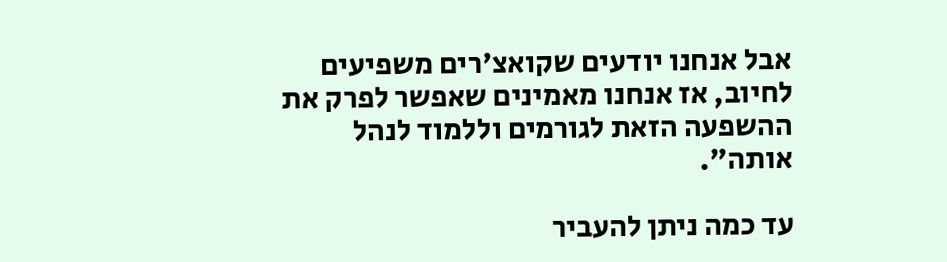אבל אנחנו יודעים שקואצ'רים משפיעים לחיוב, אז אנחנו מאמינים שאפשר לפרק את ההשפעה הזאת לגורמים וללמוד לנהל אותה".

עד כמה ניתן להעביר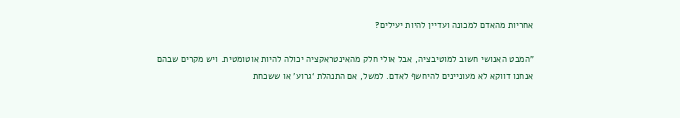אחריות מהאדם למכונה ועדיין להיות יעילים?

"המבט האנושי חשוב למוטיבציה, אבל אולי חלק מהאינטראקציה יכולה להיות אוטומטית. ויש מקרים שבהם אנחנו דווקא לא מעוניינים להיחשף לאדם. למשל, אם התנהלת ‘גרוע' או ששכחת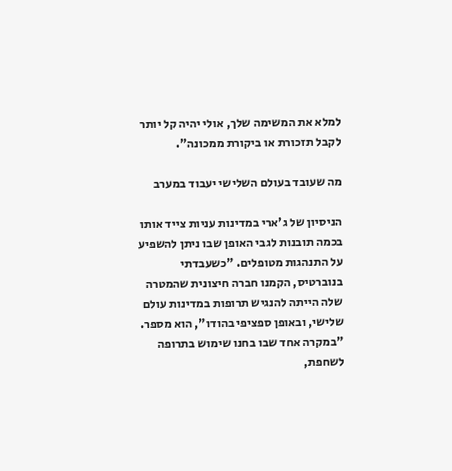למלא את המשימה שלך, אולי יהיה קל יותר לקבל תזכורת או ביקורת ממכונה".

מה שעובד בעולם השלישי יעבוד במערב

הניסיון של ג'ארי במדינות עניות צייד אותו בכמה תובנות לגבי האופן שבו ניתן להשפיע על התנהגות מטופלים. "כשעבדתי בנוברטיס, הקמנו חברה חיצונית שהמטרה שלה הייתה להנגיש תרופות במדינות עולם שלישי, ובאופן ספציפי בהודו", הוא מספר. "במקרה אחד שבו בחנו שימוש בתרופה לשחפת,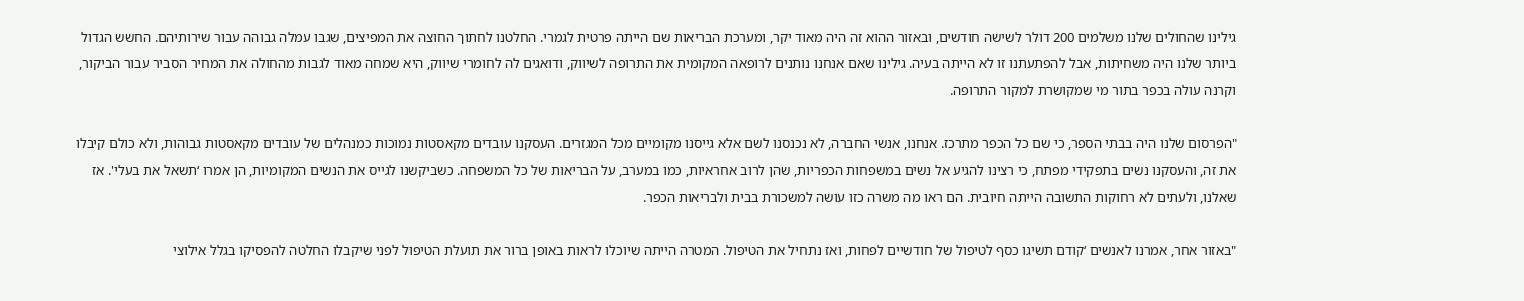גילינו שהחולים שלנו משלמים 200 דולר לשישה חודשים, ובאזור ההוא זה היה מאוד יקר, ומערכת הבריאות שם הייתה פרטית לגמרי. החלטנו לחתוך החוצה את המפיצים, שגבו עמלה גבוהה עבור שירותיהם. החשש הגדול ביותר שלנו היה משחיתות, אבל להפתעתנו זו לא הייתה בעיה. גילינו שאם אנחנו נותנים לרופאה המקומית את התרופה לשיווק, ודואגים לה לחומרי שיווק, היא שמחה מאוד לגבות מהחולה את המחיר הסביר עבור הביקור, וקרנה עולה בכפר בתור מי שמקושרת למקור התרופה.

"הפרסום שלנו היה בבתי הספר, כי שם כל הכפר מתרכז. אנחנו, אנשי החברה, לא נכנסנו לשם אלא גייסנו מקומיים מכל המגזרים. העסקנו עובדים מקאסטות נמוכות כמנהלים של עובדים מקאסטות גבוהות, ולא כולם קיבלו את זה, והעסקנו נשים בתפקידי מפתח, כי רצינו להגיע אל נשים במשפחות הכפריות, שהן לרוב אחראיות, כמו במערב, על הבריאות של כל המשפחה. כשביקשנו לגייס את הנשים המקומיות, הן אמרו ‘תשאל את בעלי'. אז שאלנו, ולעתים לא רחוקות התשובה הייתה חיובית. הם ראו מה משרה כזו עושה למשכורת בבית ולבריאות הכפר.

"באזור אחר, אמרנו לאנשים ‘קודם תשיגו כסף לטיפול של חודשיים לפחות, ואז נתחיל את הטיפול. המטרה הייתה שיוכלו לראות באופן ברור את תועלת הטיפול לפני שיקבלו החלטה להפסיקו בגלל אילוצי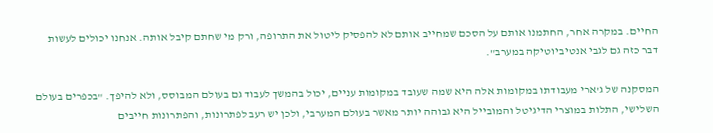החיים. במקרה אחר, החתמנו אותם על הסכם שמחייב אותם לא להפסיק ליטול את התרופה, ורק מי שחתם קיבל אותה. אנחנו יכולים לעשות דבר כזה גם לגבי אנטיביוטיקה במערב".

המסקנה של ג'ארי מעבודתו במקומות אלה היא שמה שעובד במקומות עניים, יכול בהמשך לעבוד גם בעולם המבוסס, ולא להיפך. "בכפרים בעולם השלישי, התלות במוצרי הדיגיטל והמובייל היא גבוהה יותר מאשר בעולם המערבי, ולכן יש רעב לפתרונות, והפתרונות חייבים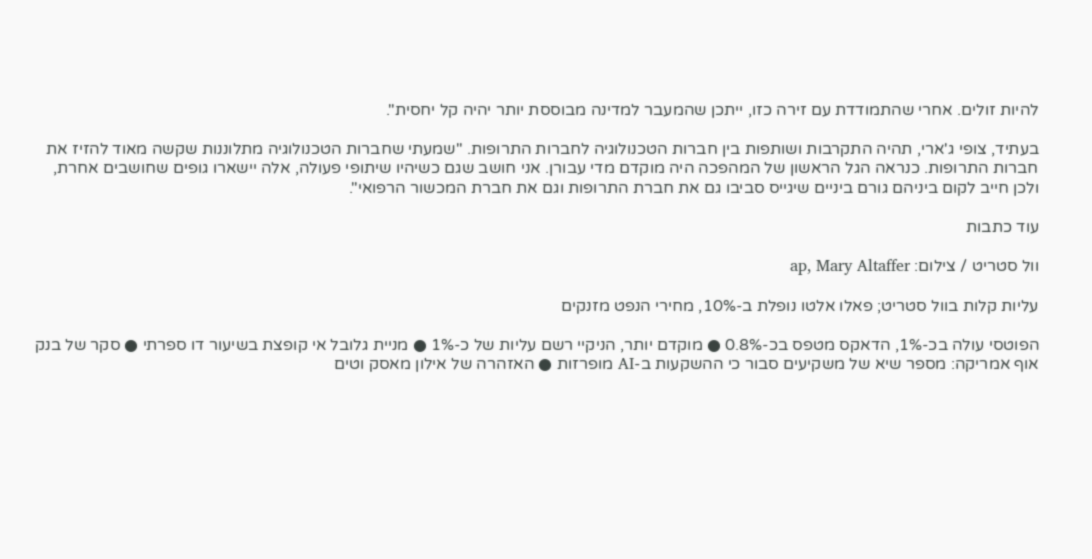להיות זולים. אחרי שהתמודדת עם זירה כזו, ייתכן שהמעבר למדינה מבוססת יותר יהיה קל יחסית".

בעתיד, צופי ג'ארי, תהיה התקרבות ושותפות בין חברות הטכנולוגיה לחברות התרופות. "שמעתי שחברות הטכנולוגיה מתלוננות שקשה מאוד להזיז את חברות התרופות. כנראה הגל הראשון של המהפכה היה מוקדם מדי עבורן. אני חושב שגם כשיהיו שיתופי פעולה, אלה יישארו גופים שחושבים אחרת, ולכן חייב לקום ביניהם גורם ביניים שיגייס סביבו גם את חברת התרופות וגם את חברת המכשור הרפואי".

עוד כתבות

וול סטריט / צילום: ap, Mary Altaffer

עליות קלות בוול סטריט; פאלו אלטו נופלת ב-10%, מחירי הנפט מזנקים

הפוטסי עולה בכ-1%, הדאקס מטפס בכ-0.8% ● מוקדם יותר, הניקיי רשם עליות של כ-1% ● מניית גלובל אי קופצת בשיעור דו ספרתי ● סקר של בנק אוף אמריקה: מספר שיא של משקיעים סבור כי ההשקעות ב-AI מופרזות ● האזהרה של אילון מאסק וטים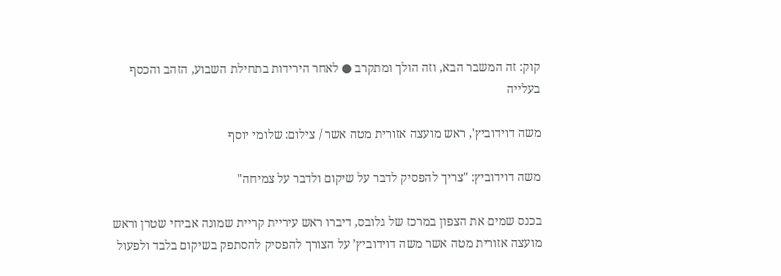קוק: זה המשבר הבא, וזה הולך ומתקרב ● לאחר הירידות בתחילת השבוע, הזהב והכסף בעלייה

משה דוידוביץ', ראש מועצה אזורית מטה אשר / צילום: שלומי יוסף

משה דוידוביץ: "צריך להפסיק לדבר על שיקום ולדבר על צמיחה"

בכנס שמים את הצפון במרכז של גלובס, דיברו ראש עיריית קריית שמונה אביחי שטרן וראש מועצה אזורית מטה אשר משה דוידוביץ’ על הצורך להפסיק להסתפק בשיקום בלבד ולפעול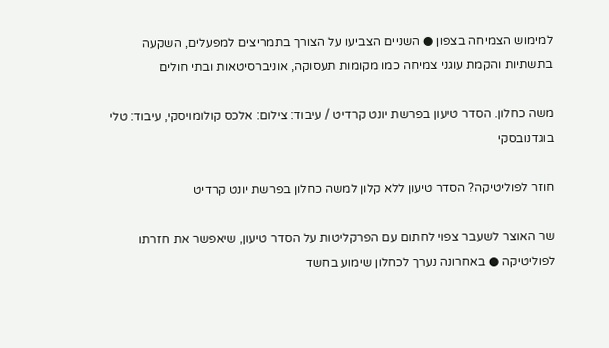למימוש הצמיחה בצפון ● השניים הצביעו על הצורך בתמריצים למפעלים, השקעה בתשתיות והקמת עוגני צמיחה כמו מקומות תעסוקה, אוניברסיטאות ובתי חולים

משה כחלון. הסדר טיעון בפרשת יונט קרדיט / עיבוד: צילום: אלכס קולומויסקי, עיבוד: טלי בוגדנובסקי

חוזר לפוליטיקה? הסדר טיעון ללא קלון למשה כחלון בפרשת יונט קרדיט

שר האוצר לשעבר צפוי לחתום עם הפרקליטות על הסדר טיעון, שיאפשר את חזרתו לפוליטיקה ● באחרונה נערך לכחלון שימוע בחשד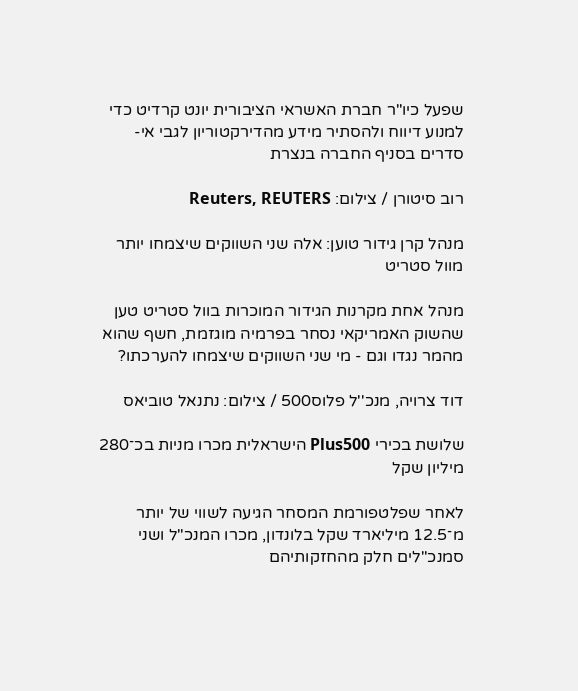שפעל כיו"ר חברת האשראי הציבורית יונט קרדיט כדי למנוע דיווח ולהסתיר מידע מהדירקטוריון לגבי אי-סדרים בסניף החברה בנצרת

רוב סיטורן / צילום: Reuters, REUTERS

מנהל קרן גידור טוען: אלה שני השווקים שיצמחו יותר מוול סטריט

מנהל אחת מקרנות הגידור המוכרות בוול סטריט טען שהשוק האמריקאי נסחר בפרמיה מוגזמת, חשף שהוא מהמר נגדו וגם - מי שני השווקים שיצמחו להערכתו?

דוד צרויה, מנכ''ל פלוס500 / צילום: נתנאל טוביאס

שלושת בכירי Plus500 הישראלית מכרו מניות בכ־280 מיליון שקל

לאחר שפלטפורמת המסחר הגיעה לשווי של יותר מ־12.5 מיליארד שקל בלונדון, מכרו המנכ"ל ושני סמנכ"לים חלק מהחזקותיהם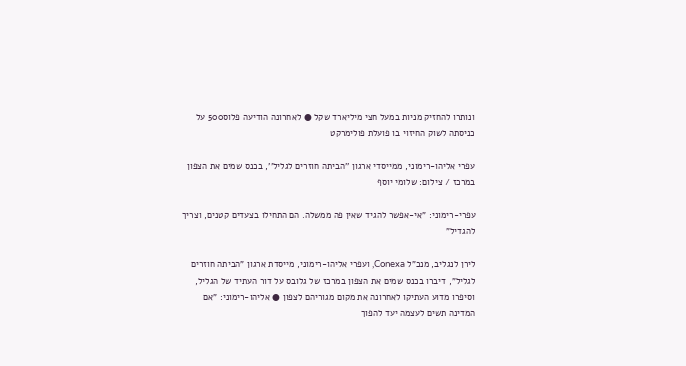ונותרו להחזיק מניות במעל חצי מיליארד שקל ● לאחרונה הודיעה פלוס500 על כניסתה לשוק החיזוי בו פועלת פולימרקט

עפרי אליהו-רימוני, ממייסדי ארגון ''הביתה חוזרים לגליל'', בכנס שמים את הצפון במרכז / צילום: שלומי יוסף

עפרי-רימוני: "אי-אפשר להגיד שאין פה ממשלה. הם התחילו בצעדים קטנים, וצריך להגדיל"

לירן לנגליב, מנכ"ל Conexa, ועפרי אליהו-רימוני, מייסדת ארגון "הביתה חוזרים לגליל", דיברו בכנס שמים את הצפון במרכז של גלובס על דור העתיד של הגליל, וסיפרו מדוע העתיקו לאחרונה את מקום מגוריהם לצפון ● אליהו-רימוני: "אם המדינה תשים לעצמה יעד להפוך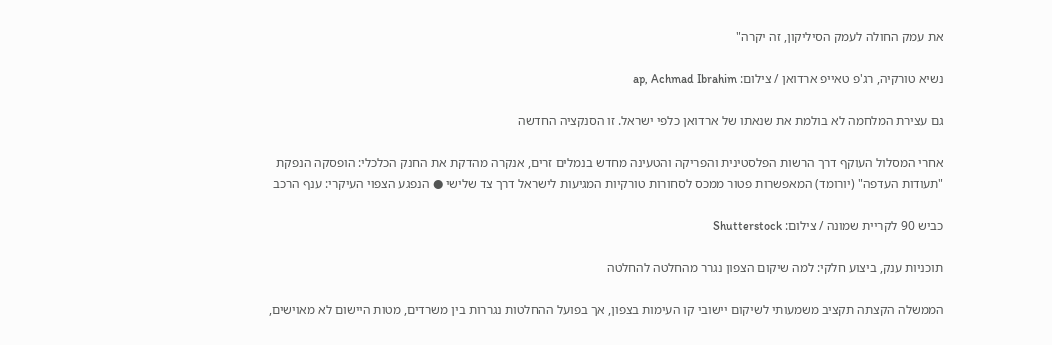את עמק החולה לעמק הסיליקון, זה יקרה"

נשיא טורקיה, רג'פ טאייפ ארדואן / צילום: ap, Achmad Ibrahim

גם עצירת המלחמה לא בולמת את שנאתו של ארדואן כלפי ישראל. זו הסנקציה החדשה

אחרי המסלול העוקף דרך הרשות הפלסטינית והפריקה והטעינה מחדש בנמלים זרים, אנקרה מהדקת את החנק הכלכלי: הופסקה הנפקת "תעודות העדפה" (יורומד) המאפשרות פטור ממכס לסחורות טורקיות המגיעות לישראל דרך צד שלישי ● הנפגע הצפוי העיקרי: ענף הרכב

כביש 90 לקריית שמונה / צילום: Shutterstock

תוכניות ענק, ביצוע חלקי: למה שיקום הצפון נגרר מהחלטה להחלטה

הממשלה הקצתה תקציב משמעותי לשיקום יישובי קו העימות בצפון, אך בפועל ההחלטות נגררות בין משרדים, מטות היישום לא מאוישים,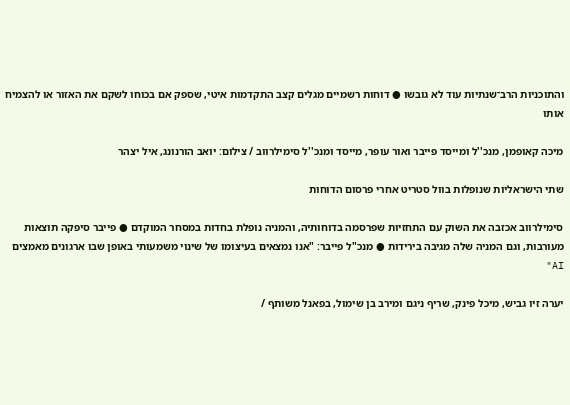והתוכניות הרב־שנתיות עוד לא גובשו ● דוחות רשמיים מגלים קצב התקדמות איטי, שספק אם בכוחו לשקם את האזור או להצמיח אותו

מיכה קאופמן, מנכ''ל ומייסד פייבר ואור עופר, מייסד ומנכ''ל סימילרווב / צילום: יואב הורנונג, איל יצהר

שתי הישראליות שנופלות בוול סטריט אחרי פרסום הדוחות

סימילרווב אכזבה את השוק עם התחזיות שפרסמה בדוחותיה, והמניה נופלת בחדות במסחר המוקדם ● פייבר סיפקה תוצאות מעורבות, וגם המניה שלה מגיבה בירידות ● מנכ"ל פייבר: "אנו נמצאים בעיצומו של שינוי משמעותי באופן שבו ארגונים מאמצים AI"

יערה זיו גביש, מיכל פינק, שריף ניגם ומירב בן שימול, בפאנל משותף /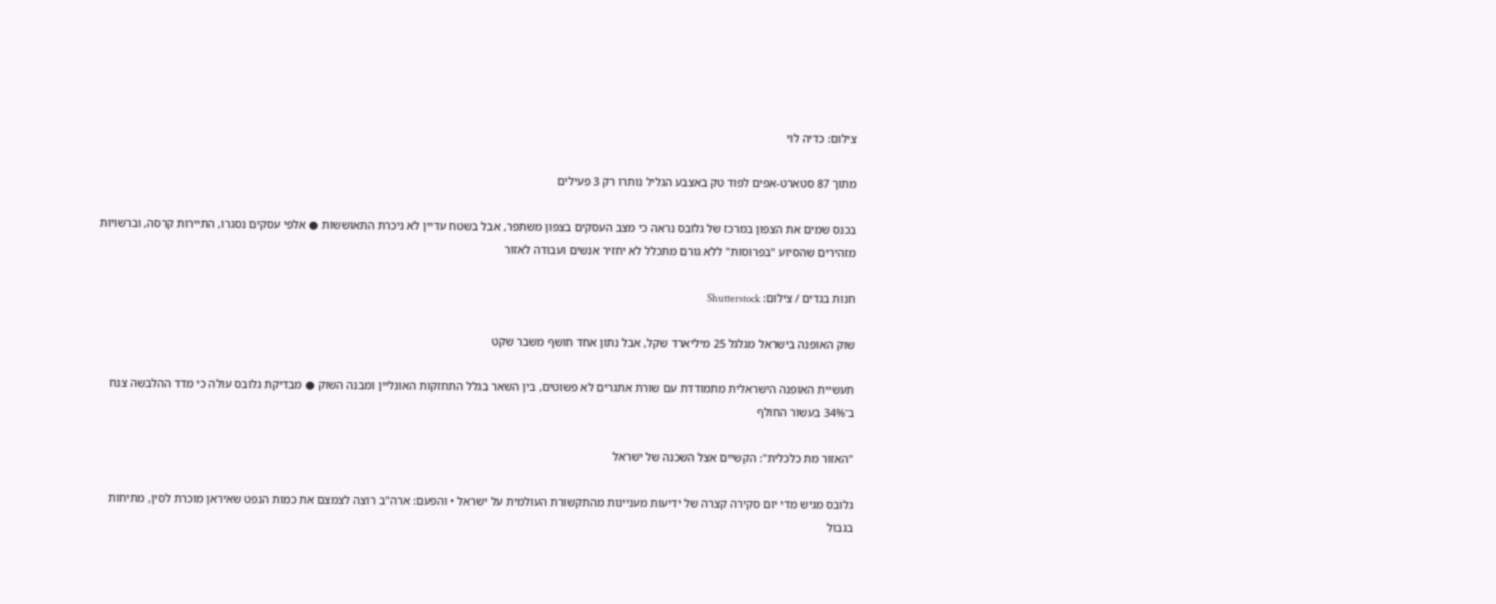צילום: כדיה לוי

מתוך 87 סטארט-אפים לפוד טק באצבע הגליל נותרו רק 3 פעילים

בכנס שמים את הצפון במרכז של גלובס נראה כי מצב העסקים בצפון משתפר, אבל בשטח עדיין לא ניכרת התאוששות ● אלפי עסקים נסגרו, התיירות קרסה, וברשויות מזהירים שהסיוע "בפרוסות" ללא גורם מתכלל לא יחזיר אנשים ועבודה לאזור

חנות בגדים / צילום: Shutterstock

שוק האופנה בישראל מגלגל 25 מיליארד שקל, אבל נתון אחד חושף משבר שקט

תעשיית האופנה הישראלית מתמודדת עם שורת אתגרים לא פשוטים, בין השאר בגלל התחזקות האונליין ומבנה השוק ● מבדיקת גלובס עולה כי מדד ההלבשה צנח ב־34% בעשור החולף

"האזור מת כלכלית": הקשיים אצל השכנה של ישראל

גלובס מגיש מדי יום סקירה קצרה של ידיעות מעניינות מהתקשורת העולמית על ישראל • והפעם: ארה"ב רוצה לצמצם את כמות הנפט שאיראן מוכרת לסין, מתיחות בגבול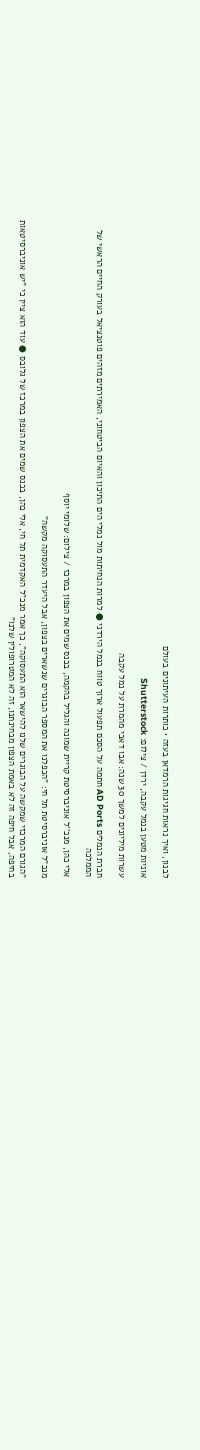לבנון, ואיך נראות חגיגות הרמדאן בעזה • כותרות העיתונים בעולם

אוניות מטען בנמל עקבה, ירדן / צילום: Shutterstock

עשרות מיליונים למשך 30 שנה: אבו דאבי מהמרת על נמל עקבה

חברת הנמלים AD Ports חתמה על הסכם תפעול ארוך טווח בנמל הירדני ● למרות הנחיתות מול נמלי הים התיכון והאיום הביטחוני, האמירתים מזהים פוטנציאל בעורק החיים הראשי של הממלכה

אלי כהן, מנכ''ל אוניברסיטת קריית שמונה והגליל בהקמה, בכנס שמים את הצפון במרכז / צילום: שלומי יוסף

מנכ"ל אוניברסיטת תל חי: "הכפלנו את המספר הבוגרים שנשארים בצפון, אבל היעדר התעסוקה מקשה"

"הגורם המרכזי שמקשה על הבוגרים שלנו להישאר הוא התעסוקה", כך אמר מנכ"ל האקדמית תל חי, אלי כהן, בכנס שמים את הצפון במרכז של גלובס ● עוד הוא ציין כי "יש אוניברסיטאות בחיפה, אבל חיפה זה לא באמת הצפון מבחינתנו, זה לא המטרופולין שלנו"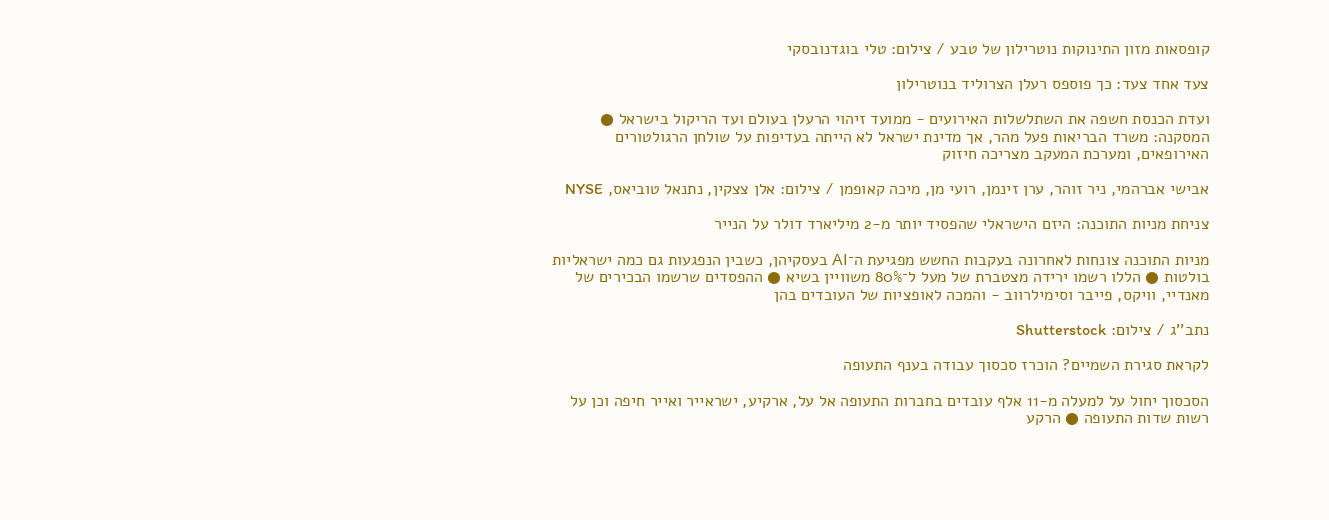קופסאות מזון התינוקות נוטרילון של טבע / צילום: טלי בוגדנובסקי

צעד אחד צעד: כך פוספס רעלן הצרוליד בנוטרילון

ועדת הכנסת חשפה את השתלשלות האירועים - ממועד זיהוי הרעלן בעולם ועד הריקול בישראל ● המסקנה: משרד הבריאות פעל מהר, אך מדינת ישראל לא הייתה בעדיפות על שולחן הרגולטורים האירופאים, ומערכת המעקב מצריכה חיזוק

אבישי אברהמי, ניר זוהר, ערן זינמן, רועי מן, מיכה קאופמן / צילום: אלן צצקין, נתנאל טוביאס, NYSE

צניחת מניות התוכנה: היזם הישראלי שהפסיד יותר מ-2 מיליארד דולר על הנייר

מניות התוכנה צונחות לאחרונה בעקבות החשש מפגיעת ה־AI בעסקיהן, כשבין הנפגעות גם כמה ישראליות בולטות ● הללו רשמו ירידה מצטברת של מעל ל־80% משוויין בשיא ● ההפסדים שרשמו הבכירים של מאנדיי, וויקס, פייבר וסימילרווב - והמכה לאופציות של העובדים בהן

נתב''ג / צילום: Shutterstock

לקראת סגירת השמיים? הוכרז סכסוך עבודה בענף התעופה

הסכסוך יחול על למעלה מ-11 אלף עובדים בחברות התעופה אל על, ארקיע, ישראייר ואייר חיפה וכן על רשות שדות התעופה ● הרקע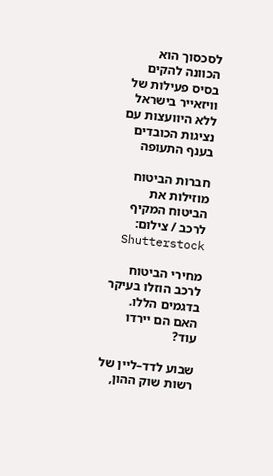לסכסוך הוא הכוונה להקים בסיס פעילות של וויזאייר בישראל ללא היוועצות עם נציגות הכובדים בענף התעופה

חברות הביטוח מוזילות את הביטוח המקיף לרכב / צילום: Shutterstock

מחירי הביטוח לרכב הוזלו בעיקר בדגמים הללו. האם הם יירדו עוד?

שבוע לדד–ליין של רשות שוק ההון,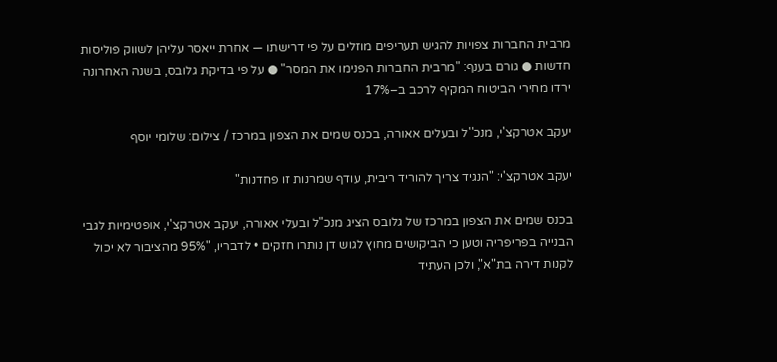מרבית החברות צפויות להגיש תעריפים מוזלים על פי דרישתו — אחרת ייאסר עליהן לשווק פוליסות חדשות ● גורם בענף: "מרבית החברות הפנימו את המסר" ● על פי בדיקת גלובס, בשנה האחרונה ירדו מחירי הביטוח המקיף לרכב ב–17%

יעקב אטרקצ'י, מנכ''ל ובעלים אאורה, בכנס שמים את הצפון במרכז / צילום: שלומי יוסף

יעקב אטרקצ'י: "הנגיד צריך להוריד ריבית, עודף שמרנות זו פחדנות"

בכנס שמים את הצפון במרכז של גלובס הציג מנכ"ל ובעלי אאורה, יעקב אטרקצ'י, אופטימיות לגבי הבנייה בפריפריה וטען כי הביקושים מחוץ לגוש דן נותרו חזקים • לדבריו, "95% מהציבור לא יכול לקנות דירה בת"א", ולכן העתיד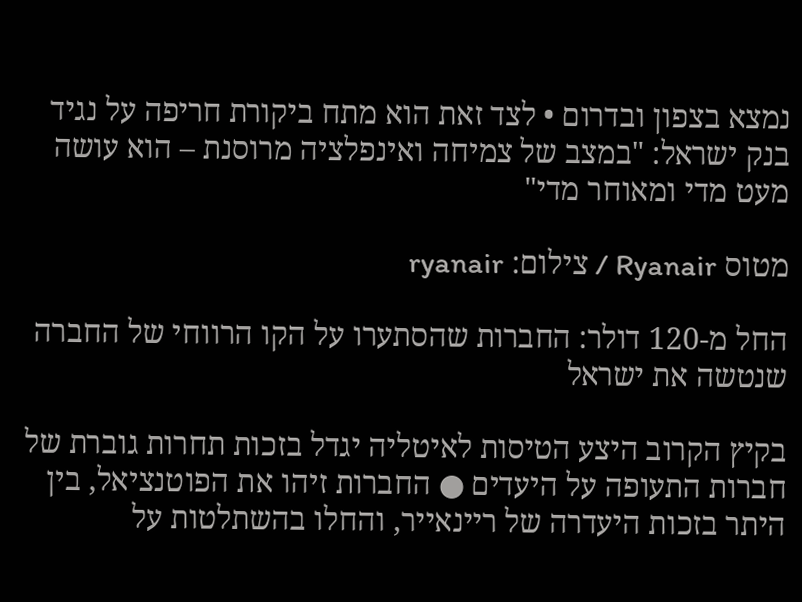נמצא בצפון ובדרום • לצד זאת הוא מתח ביקורת חריפה על נגיד בנק ישראל: "במצב של צמיחה ואינפלציה מרוסנת – הוא עושה מעט מדי ומאוחר מדי"

מטוס Ryanair / צילום: ryanair

החל מ-120 דולר: החברות שהסתערו על הקו הרווחי של החברה שנטשה את ישראל

בקיץ הקרוב היצע הטיסות לאיטליה יגדל בזכות תחרות גוברת של חברות התעופה על היעדים ● החברות זיהו את הפוטנציאל, בין היתר בזכות היעדרה של ריינאייר, והחלו בהשתלטות על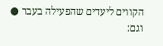הקווים ליעדים שהפעילה בעבר ● וגם: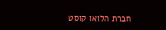חברת הלואו קוסט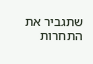שתגביר את התחרות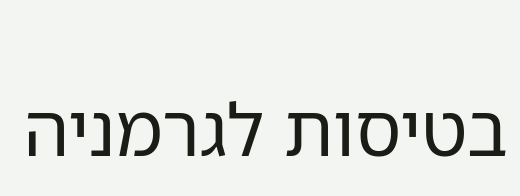בטיסות לגרמניה